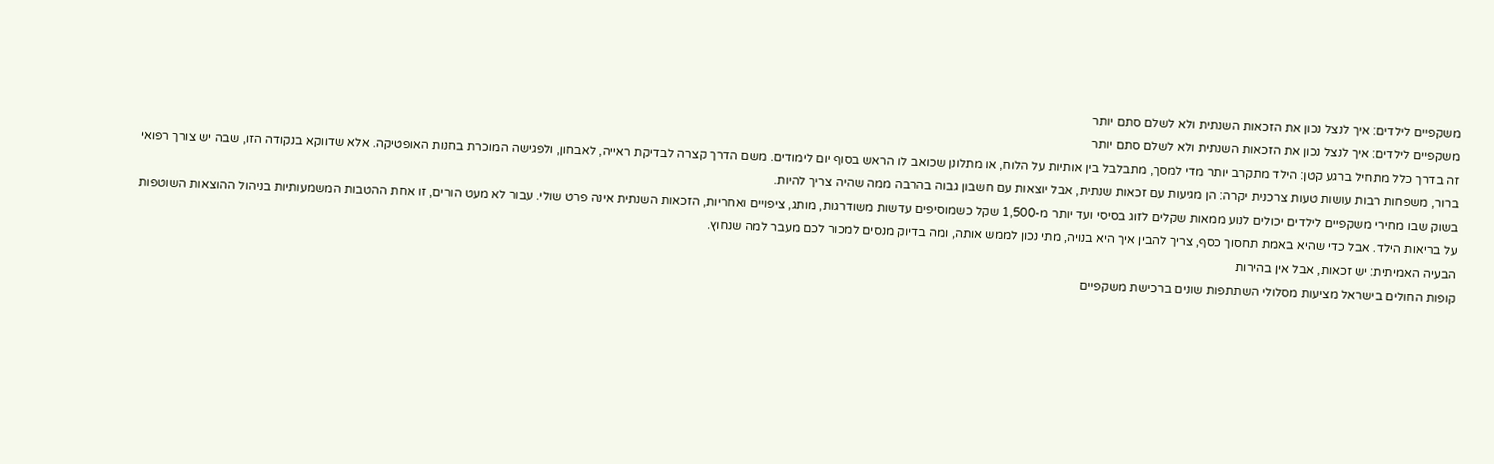משקפיים לילדים: איך לנצל נכון את הזכאות השנתית ולא לשלם סתם יותר
משקפיים לילדים: איך לנצל נכון את הזכאות השנתית ולא לשלם סתם יותר
זה בדרך כלל מתחיל ברגע קטן: הילד מתקרב יותר מדי למסך, מתבלבל בין אותיות על הלוח, או מתלונן שכואב לו הראש בסוף יום לימודים. משם הדרך קצרה לבדיקת ראייה, לאבחון, ולפגישה המוכרת בחנות האופטיקה. אלא שדווקא בנקודה הזו, שבה יש צורך רפואי ברור, משפחות רבות עושות טעות צרכנית יקרה: הן מגיעות עם זכאות שנתית, אבל יוצאות עם חשבון גבוה בהרבה ממה שהיה צריך להיות.
בשוק שבו מחירי משקפיים לילדים יכולים לנוע ממאות שקלים לזוג בסיסי ועד יותר מ-1,500 שקל כשמוסיפים עדשות משודרגות, מותג, ציפויים ואחריות, הזכאות השנתית אינה פרט שולי. עבור לא מעט הורים, זו אחת ההטבות המשמעותיות בניהול ההוצאות השוטפות על בריאות הילד. אבל כדי שהיא באמת תחסוך כסף, צריך להבין איך היא בנויה, מתי נכון לממש אותה, ומה בדיוק מנסים למכור לכם מעבר למה שנחוץ.
הבעיה האמיתית: יש זכאות, אבל אין בהירות
קופות החולים בישראל מציעות מסלולי השתתפות שונים ברכישת משקפיים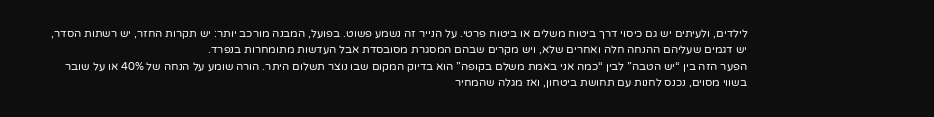לילדים, ולעיתים יש גם כיסוי דרך ביטוח משלים או ביטוח פרטי. על הנייר זה נשמע פשוט. בפועל, המבנה מורכב יותר: יש תקרות החזר, יש רשתות הסדר, יש דגמים שעליהם ההנחה חלה ואחרים שלא, ויש מקרים שבהם המסגרת מסובסדת אבל העדשות מתומחרות בנפרד.
הפער הזה בין “יש הטבה” לבין “כמה אני באמת משלם בקופה” הוא בדיוק המקום שבו נוצר תשלום היתר. הורה שומע על הנחה של 40% או על שובר בשווי מסוים, נכנס לחנות עם תחושת ביטחון, ואז מגלה שהמחיר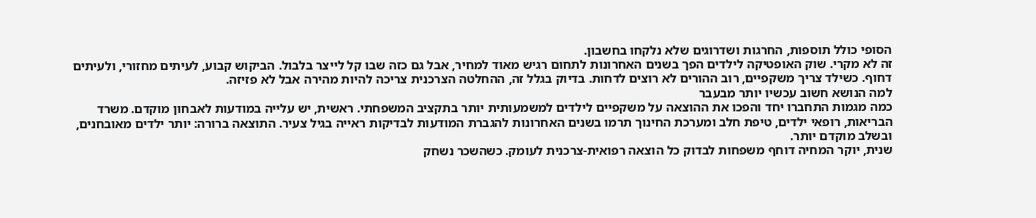הסופי כולל תוספות, החרגות ושדרוגים שלא נלקחו בחשבון.
זה לא מקרי. שוק האופטיקה לילדים הפך בשנים האחרונות לתחום רגיש מאוד למחיר, אבל גם כזה שבו קל לייצר בלבול. הביקוש קבוע, לעיתים מחזורי, ולעיתים דחוף. כשילד צריך משקפיים, רוב ההורים לא רוצים לדחות. בדיוק בגלל זה, ההחלטה הצרכנית צריכה להיות מהירה אבל לא פזיזה.
למה הנושא חשוב עכשיו יותר מבעבר
כמה מגמות התחברו יחד והפכו את ההוצאה על משקפיים לילדים למשמעותית יותר בתקציב המשפחתי. ראשית, יש עלייה במודעות לאבחון מוקדם. משרד הבריאות, רופאי ילדים, טיפת חלב ומערכת החינוך תרמו בשנים האחרונות להגברת המודעות לבדיקות ראייה בגיל צעיר. התוצאה ברורה: יותר ילדים מאובחנים, ובשלב מוקדם יותר.
שנית, יוקר המחיה דוחף משפחות לבדוק כל הוצאה רפואית-צרכנית לעומק. כשהשכר נשחק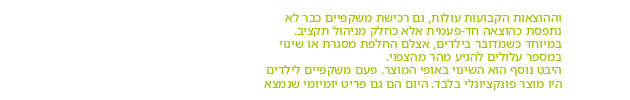וההוצאות הקבועות עולות, גם רכישת משקפיים כבר לא נתפסת כהוצאה חד-פעמית אלא כחלק מניהול תקציב. במיוחד כשמדובר בילדים, אצלם החלפת מסגרת או שינוי במספר עלולים להגיע מהר מהצפוי.
היבט נוסף הוא השינוי באופי המוצר. פעם משקפיים לילדים היו מוצר פונקציונלי בלבד. היום הם גם פריט יומיומי שנמצא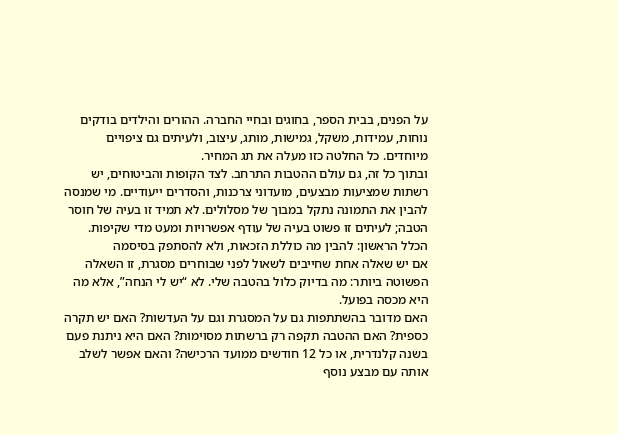על הפנים, בבית הספר, בחוגים ובחיי החברה. ההורים והילדים בודקים נוחות, עמידות, משקל, גמישות, מותג, עיצוב, ולעיתים גם ציפויים מיוחדים. כל החלטה כזו מעלה את תג המחיר.
ובתוך כל זה, גם עולם ההטבות התרחב. לצד הקופות והביטוחים, יש רשתות שמציעות מבצעים, מועדוני צרכנות, והסדרים ייעודיים. מי שמנסה להבין את התמונה נתקל במבוך של מסלולים. לא תמיד זו בעיה של חוסר הטבה; לעיתים זו פשוט בעיה של עודף אפשרויות ומעט מדי שקיפות.
הכלל הראשון: להבין מה כוללת הזכאות, ולא להסתפק בסיסמה
אם יש שאלה אחת שחייבים לשאול לפני שבוחרים מסגרת, זו השאלה הפשוטה ביותר: מה בדיוק כלול בהטבה שלי. לא “יש לי הנחה”, אלא מה היא מכסה בפועל.
האם מדובר בהשתתפות גם על המסגרת וגם על העדשות? האם יש תקרה כספית? האם ההטבה תקפה רק ברשתות מסוימות? האם היא ניתנת פעם בשנה קלנדרית, או כל 12 חודשים ממועד הרכישה? והאם אפשר לשלב אותה עם מבצע נוסף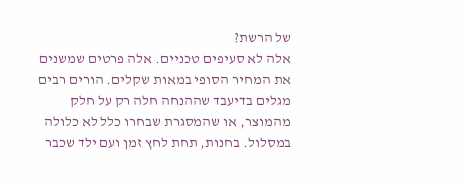של הרשת?
אלה לא סעיפים טכניים. אלה פרטים שמשנים את המחיר הסופי במאות שקלים. הורים רבים מגלים בדיעבד שההנחה חלה רק על חלק מהמוצר, או שהמסגרת שבחרו כלל לא כלולה במסלול. בחנות, תחת לחץ זמן ועם ילד שכבר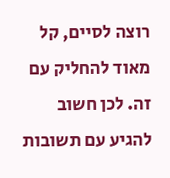רוצה לסיים, קל מאוד להחליק עם זה. לכן חשוב להגיע עם תשובות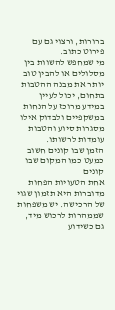ברורות, ורצוי גם עם פירוט כתוב.
מי שמחפש להשוות בין מסלולים או להבין טוב יותר את מבנה ההטבות בתחום, יכול לעיין במידע מרוכז על הנחות במשקפיים ולבדוק אילו מסגרות סיוע והטבות עומדות לרשותו.
הזמן שבו קונים חשוב כמעט כמו המקום שבו קונים
אחת הטעויות הפחות מדוברות היא תזמון שגוי של הרכישה. יש משפחות שממהרות לרכוש מיד, גם כשידוע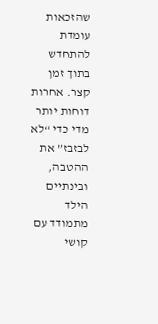שהזכאות עומדת להתחדש בתוך זמן קצר. אחרות דוחות יותר מדי כדי “לא לבזבז” את ההטבה, ובינתיים הילד מתמודד עם קושי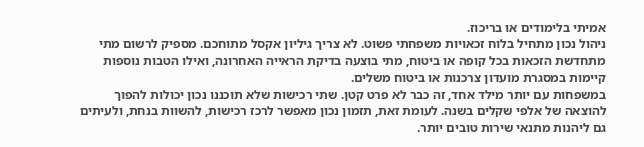אמיתי בלימודים או בריכוז.
ניהול נכון מתחיל בלוח זכאויות משפחתי פשוט. לא צריך גיליון אקסל מתוחכם. מספיק לרשום מתי מתחדשת הזכאות בכל קופה או ביטוח, מתי בוצעה בדיקת הראייה האחרונה, ואילו הטבות נוספות קיימות במסגרת מועדון צרכנות או ביטוח משלים.
במשפחות עם יותר מילד אחד, זה כבר לא פרט קטן. שתי רכישות שלא תוכננו נכון יכולות להפוך להוצאה של אלפי שקלים בשנה. לעומת זאת, תזמון נכון מאפשר לרכז רכישות, להשוות בנחת, ולעיתים גם ליהנות מתנאי שירות טובים יותר.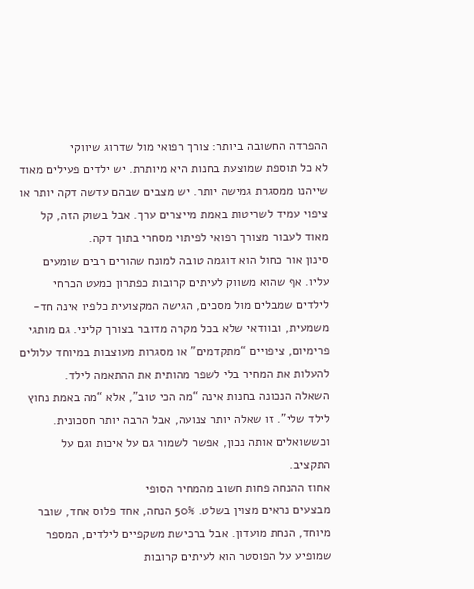ההפרדה החשובה ביותר: צורך רפואי מול שדרוג שיווקי
לא כל תוספת שמוצעת בחנות היא מיותרת. יש ילדים פעילים מאוד שייהנו ממסגרת גמישה יותר. יש מצבים שבהם עדשה דקה יותר או ציפוי עמיד לשריטות באמת מייצרים ערך. אבל בשוק הזה, קל מאוד לעבור מצורך רפואי לפיתוי מסחרי בתוך דקה.
סינון אור כחול הוא דוגמה טובה למונח שהורים רבים שומעים עליו. אף שהוא משווק לעיתים קרובות כפתרון כמעט הכרחי לילדים שמבלים מול מסכים, הגישה המקצועית כלפיו אינה חד-משמעית, ובוודאי שלא בכל מקרה מדובר בצורך קליני. גם מותגי פרימיום, ציפויים “מתקדמים” או מסגרות מעוצבות במיוחד עלולים להעלות את המחיר בלי לשפר מהותית את ההתאמה לילד.
השאלה הנכונה בחנות אינה “מה הכי טוב”, אלא “מה באמת נחוץ לילד שלי”. זו שאלה יותר צנועה, אבל הרבה יותר חסכונית. וכששואלים אותה נכון, אפשר לשמור גם על איכות וגם על התקציב.
אחוז ההנחה פחות חשוב מהמחיר הסופי
מבצעים נראים מצוין בשלט. 50% הנחה, אחד פלוס אחד, שובר מיוחד, הנחת מועדון. אבל ברכישת משקפיים לילדים, המספר שמופיע על הפוסטר הוא לעיתים קרובות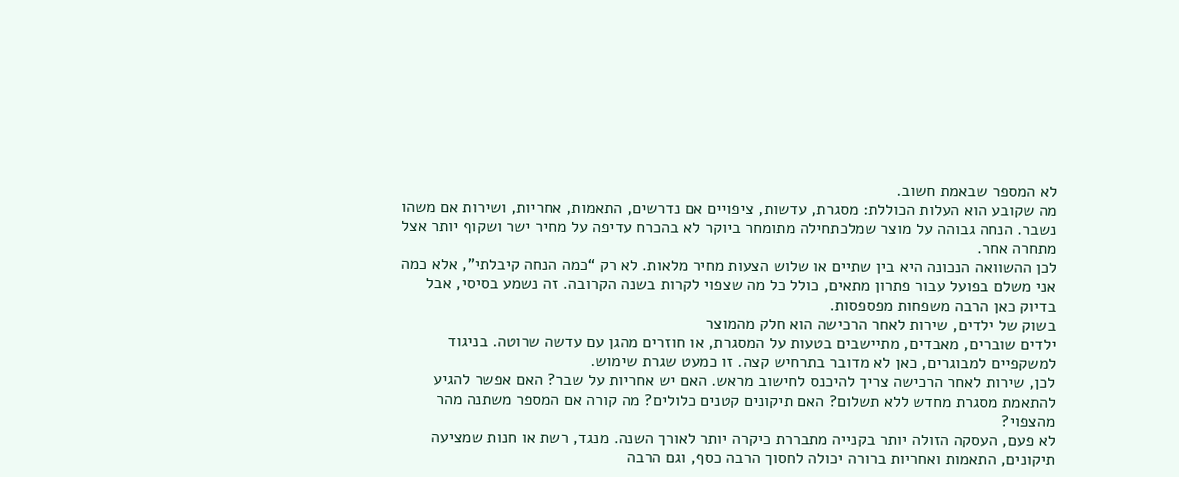לא המספר שבאמת חשוב.
מה שקובע הוא העלות הכוללת: מסגרת, עדשות, ציפויים אם נדרשים, התאמות, אחריות, ושירות אם משהו נשבר. הנחה גבוהה על מוצר שמלכתחילה מתומחר ביוקר לא בהכרח עדיפה על מחיר ישר ושקוף יותר אצל מתחרה אחר.
לכן ההשוואה הנכונה היא בין שתיים או שלוש הצעות מחיר מלאות. לא רק “כמה הנחה קיבלתי”, אלא כמה אני משלם בפועל עבור פתרון מתאים, כולל כל מה שצפוי לקרות בשנה הקרובה. זה נשמע בסיסי, אבל בדיוק כאן הרבה משפחות מפספסות.
בשוק של ילדים, שירות לאחר הרכישה הוא חלק מהמוצר
ילדים שוברים, מאבדים, מתיישבים בטעות על המסגרת, או חוזרים מהגן עם עדשה שרוטה. בניגוד למשקפיים למבוגרים, כאן לא מדובר בתרחיש קצה. זו כמעט שגרת שימוש.
לכן, שירות לאחר הרכישה צריך להיכנס לחישוב מראש. האם יש אחריות על שבר? האם אפשר להגיע להתאמת מסגרת מחדש ללא תשלום? האם תיקונים קטנים כלולים? מה קורה אם המספר משתנה מהר מהצפוי?
לא פעם, העסקה הזולה יותר בקנייה מתבררת כיקרה יותר לאורך השנה. מנגד, רשת או חנות שמציעה תיקונים, התאמות ואחריות ברורה יכולה לחסוך הרבה כסף, וגם הרבה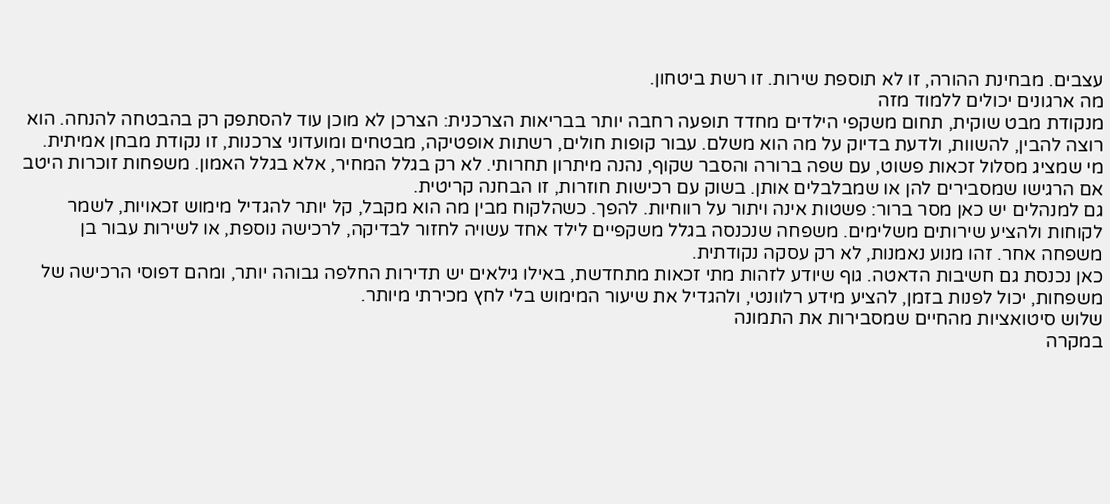עצבים. מבחינת ההורה, זו לא תוספת שירות. זו רשת ביטחון.
מה ארגונים יכולים ללמוד מזה
מנקודת מבט שוקית, תחום משקפי הילדים מחדד תופעה רחבה יותר בבריאות הצרכנית: הצרכן לא מוכן עוד להסתפק רק בהבטחה להנחה. הוא רוצה להבין, להשוות, ולדעת בדיוק על מה הוא משלם. עבור קופות חולים, רשתות אופטיקה, מבטחים ומועדוני צרכנות, זו נקודת מבחן אמיתית.
מי שמציג מסלול זכאות פשוט, עם שפה ברורה והסבר שקוף, נהנה מיתרון תחרותי. לא רק בגלל המחיר, אלא בגלל האמון. משפחות זוכרות היטב אם הרגישו שמסבירים להן או שמבלבלים אותן. בשוק עם רכישות חוזרות, זו הבחנה קריטית.
גם למנהלים יש כאן מסר ברור: פשטות אינה ויתור על רווחיות. להפך. כשהלקוח מבין מה הוא מקבל, קל יותר להגדיל מימוש זכאויות, לשמר לקוחות ולהציע שירותים משלימים. משפחה שנכנסה בגלל משקפיים לילד אחד עשויה לחזור לבדיקה, לרכישה נוספת, או לשירות עבור בן משפחה אחר. זהו מנוע נאמנות, לא רק עסקה נקודתית.
כאן נכנסת גם חשיבות הדאטה. גוף שיודע לזהות מתי זכאות מתחדשת, באילו גילאים יש תדירות החלפה גבוהה יותר, ומהם דפוסי הרכישה של משפחות, יכול לפנות בזמן, להציע מידע רלוונטי, ולהגדיל את שיעור המימוש בלי לחץ מכירתי מיותר.
שלוש סיטואציות מהחיים שמסבירות את התמונה
במקרה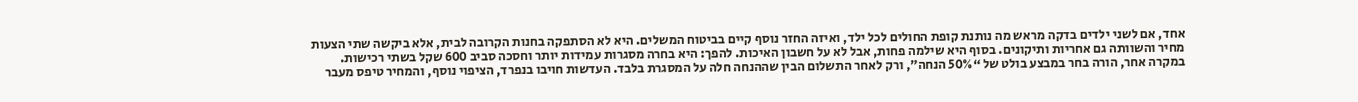אחד, אם לשני ילדים בדקה מראש מה נותנת קופת החולים לכל ילד, ואיזה החזר נוסף קיים בביטוח המשלים. היא לא הסתפקה בחנות הקרובה לבית, אלא ביקשה שתי הצעות מחיר והשוותה גם אחריות ותיקונים. בסוף היא שילמה פחות, אבל לא על חשבון האיכות. להפך: היא בחרה מסגרות עמידות יותר וחסכה סביב 600 שקל בשתי רכישות.
במקרה אחר, הורה בחר במבצע בולט של “50% הנחה”, ורק לאחר התשלום הבין שההנחה חלה על המסגרת בלבד. העדשות חויבו בנפרד, הציפוי נוסף, והמחיר טיפס מעבר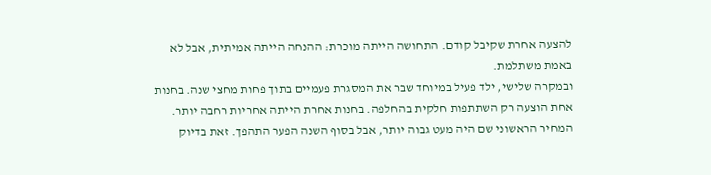להצעה אחרת שקיבל קודם. התחושה הייתה מוכרת: ההנחה הייתה אמיתית, אבל לא באמת משתלמת.
ובמקרה שלישי, ילד פעיל במיוחד שבר את המסגרת פעמיים בתוך פחות מחצי שנה. בחנות אחת הוצעה רק השתתפות חלקית בהחלפה. בחנות אחרת הייתה אחריות רחבה יותר. המחיר הראשוני שם היה מעט גבוה יותר, אבל בסוף השנה הפער התהפך. זאת בדיוק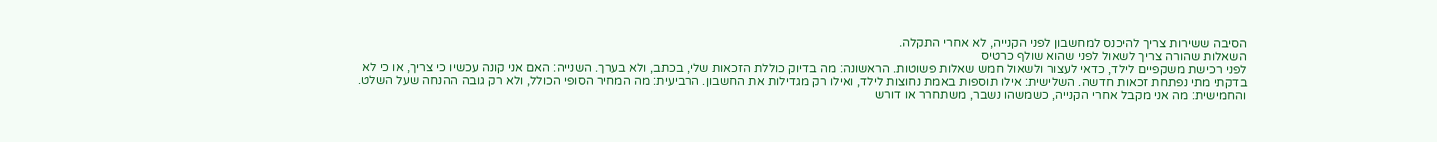הסיבה ששירות צריך להיכנס למחשבון לפני הקנייה, לא אחרי התקלה.
השאלות שהורה צריך לשאול לפני שהוא שולף כרטיס
לפני רכישת משקפיים לילד, כדאי לעצור ולשאול חמש שאלות פשוטות. הראשונה: מה בדיוק כוללת הזכאות שלי, בכתב, ולא בערך. השנייה: האם אני קונה עכשיו כי צריך, או כי לא בדקתי מתי נפתחת זכאות חדשה. השלישית: אילו תוספות באמת נחוצות לילד, ואילו רק מגדילות את החשבון. הרביעית: מה המחיר הסופי הכולל, ולא רק גובה ההנחה שעל השלט. והחמישית: מה אני מקבל אחרי הקנייה, כשמשהו נשבר, משתחרר או דורש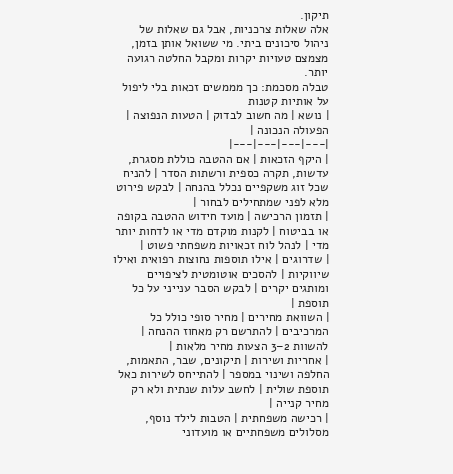תיקון.
אלה שאלות צרכניות, אבל גם שאלות של ניהול סיכונים ביתי. מי ששואל אותן בזמן, מצמצם טעויות יקרות ומקבל החלטה רגועה יותר.
טבלה מסכמת: כך מממשים זכאות בלי ליפול על אותיות קטנות
| נושא | מה חשוב לבדוק | הטעות הנפוצה | הפעולה הנכונה |
|---|---|---|---|
| היקף הזכאות | אם ההטבה כוללת מסגרת, עדשות, תקרה כספית ורשתות הסדר | להניח שכל זוג משקפיים נכלל בהנחה | לבקש פירוט מלא לפני שמתחילים לבחור |
| תזמון הרכישה | מועד חידוש ההטבה בקופה או בביטוח | לקנות מוקדם מדי או לדחות יותר מדי | לנהל לוח זכאויות משפחתי פשוט |
| שדרוגים | אילו תוספות נחוצות רפואית ואילו שיווקיות | להסכים אוטומטית לציפויים ומותגים יקרים | לבקש הסבר ענייני על כל תוספת |
| השוואת מחירים | מחיר סופי כולל כל המרכיבים | להתרשם רק מאחוז ההנחה | להשוות 2–3 הצעות מחיר מלאות |
| אחריות ושירות | תיקונים, שבר, התאמות, החלפה ושינוי במספר | להתייחס לשירות כאל תוספת שולית | לחשב עלות שנתית ולא רק מחיר קנייה |
| רכישה משפחתית | הטבות לילד נוסף, מסלולים משפחתיים או מועדוני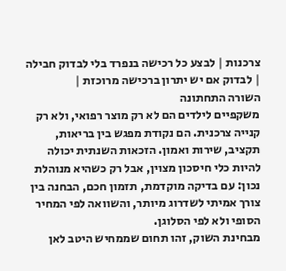צרכנות | לבצע כל רכישה בנפרד בלי לבדוק חבילה | לבדוק אם יש יתרון ברכישה מרוכזת |
השורה התחתונה
משקפיים לילדים הם לא רק מוצר רפואי, ולא רק קנייה צרכנית. הם נקודת מפגש בין בריאות, תקציב, שירות ואמון. הזכאות השנתית יכולה להיות כלי חיסכון מצוין, אבל רק כשהיא מנוהלת נכון: עם בדיקה מוקדמת, תזמון חכם, הבחנה בין צורך אמיתי לשדרוג מיותר, והשוואה לפי המחיר הסופי ולא לפי הסלוגן.
מבחינת השוק, זהו תחום שממחיש היטב לאן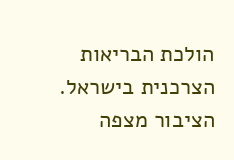הולכת הבריאות הצרכנית בישראל. הציבור מצפה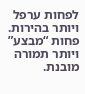לפחות ערפל ויותר בהירות. פחות “מבצע” ויותר תמורה מובנת.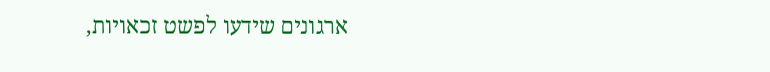ארגונים שידעו לפשט זכאויות,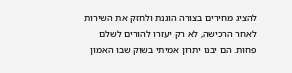להציג מחירים בצורה הוגנת ולחזק את השירות לאחר הרכישה, לא רק יעזרו להורים לשלם פחות. הם יבנו יתרון אמיתי בשוק שבו האמון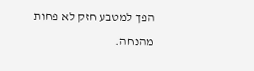הפך למטבע חזק לא פחות מהנחה.